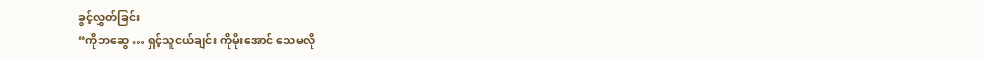ခွင့်လွှတ်ခြင်း
“ကိုဘဆွေ … ရှင့်သူငယ်ချင်း ကိုမိုးအောင် သေမလို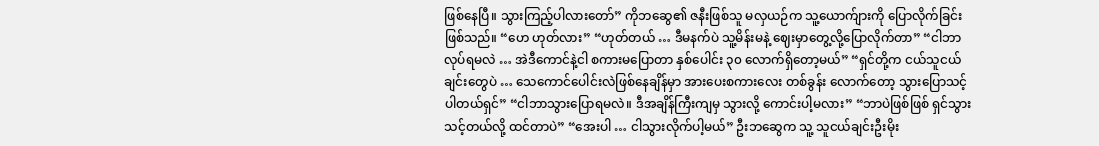ဖြစ်နေပြီ။ သွားကြည့်ပါလားတော်” ကိုဘဆွေ၏ ဇနီးဖြစ်သူ မလှယဉ်က သူ့ယောက်ျားကို ပြောလိုက်ခြင်းဖြစ်သည်။ “ဟေ ဟုတ်လား” “ဟုတ်တယ် … ဒီမနက်ပဲ သူ့မိန်းမနဲ့ ဈေးမှာတွေ့လို့ပြောလိုက်တာ” “ငါဘာလုပ်ရမလဲ … အဲဒီကောင်နဲ့ငါ စကားမပြောတာ နှစ်ပေါင်း ၃၀ လောက်ရှိတော့မယ်” “ရှင်တို့က ငယ်သူငယ်ချင်းတွေပဲ … သေကောင်ပေါင်းလဲဖြစ်နေချိန်မှာ အားပေးစကားလေး တစ်ခွန်း လောက်တော့ သွားပြောသင့်ပါတယ်ရှင်” “ငါဘာသွားပြောရမလဲ။ ဒီအချိန်ကြီးကျမှ သွားလို့ ကောင်းပါ့မလား” “ဘာပဲဖြစ်ဖြစ် ရှင်သွားသင့်တယ်လို့ ထင်တာပဲ” “အေးပါ … ငါသွားလိုက်ပါ့မယ်” ဦးဘဆွေက သူ့ သူငယ်ချင်းဦးမိုး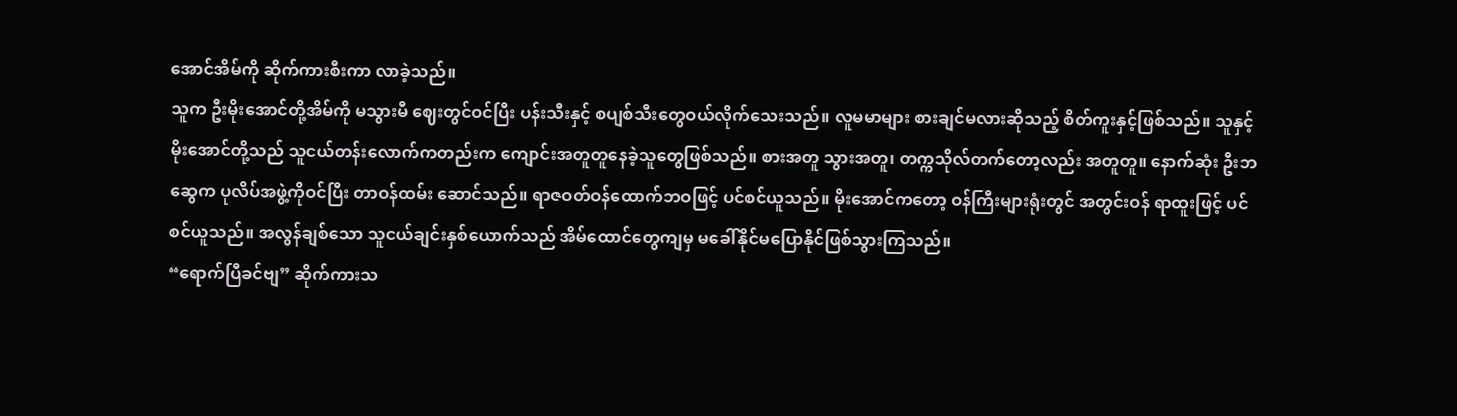အောင်အိမ်ကို ဆိုက်ကားစီးကာ လာခဲ့သည်။
သူက ဦးမိုးအောင်တို့အိမ်ကို မသွားမီ ဈေးတွင်ဝင်ပြီး ပန်းသီးနှင့် စပျစ်သီးတွေဝယ်လိုက်သေးသည်။ လူမမာများ စားချင်မလားဆိုသည့် စိတ်ကူးနှင့်ဖြစ်သည်။ သူနှင့်မိုးအောင်တို့သည် သူငယ်တန်းလောက်ကတည်းက ကျောင်းအတူတူနေခဲ့သူတွေဖြစ်သည်။ စားအတူ သွားအတူ၊ တက္ကသိုလ်တက်တော့လည်း အတူတူ။ နောက်ဆုံး ဦးဘဆွေက ပုလိပ်အဖွဲ့ကိုဝင်ပြီး တာဝန်ထမ်း ဆောင်သည်။ ရာဇဝတ်ဝန်ထောက်ဘဝဖြင့် ပင်စင်ယူသည်။ မိုးအောင်ကတော့ ဝန်ကြီးများရုံးတွင် အတွင်းဝန် ရာထူးဖြင့် ပင်စင်ယူသည်။ အလွန်ချစ်သော သူငယ်ချင်းနှစ်ယောက်သည် အိမ်ထောင်တွေကျမှ မခေါ်နိုင်မပြောနိုင်ဖြစ်သွားကြသည်။
“ရောက်ပြီခင်ဗျ” ဆိုက်ကားသ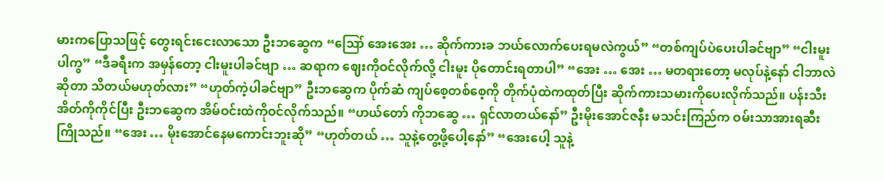မားကပြောသဖြင့် တွေးရင်းငေးလာသော ဦးဘဆွေက “ဪ အေးအေး … ဆိုက်ကားခ ဘယ်လောက်ပေးရမလဲကွယ်” “တစ်ကျပ်ပဲပေးပါခင်ဗျာ” “ငါးမူးပါကွ” “ဒီခရီးက အမှန်တော့ ငါးမူးပါခင်ဗျာ … ဆရာက ဈေးကိုဝင်လိုက်လို့ ငါးမူး ပိုတောင်းရတာပါ” “အေး … အေး … မတရားတော့ မလုပ်နဲ့နော် ငါဘာလဲဆိုတာ သိတယ်မဟုတ်လား” “ဟုတ်ကဲ့ပါခင်ဗျာ” ဦးဘဆွေက ပိုက်ဆံ ကျပ်စေ့တစ်စေ့ကို တိုက်ပုံထဲကထုတ်ပြီး ဆိုက်ကားသမားကိုပေးလိုက်သည်။ ပန်းသီးအိတ်ကိုကိုင်ပြီး ဦးဘဆွေက အိမ်ဝင်းထဲကိုဝင်လိုက်သည်။ “ဟယ်တော် ကိုဘဆွေ … ရှင်လာတယ်နော်” ဦးမိုးအောင်ဇနီး မသင်းကြည်က ဝမ်းသာအားရဆီးကြိုသည်။ “အေး … မိုးအောင်နေမကောင်းဘူးဆို” “ဟုတ်တယ် … သူနဲ့တွေ့ဖို့ပေါ့နော်” “အေးပေါ့ သူနဲ့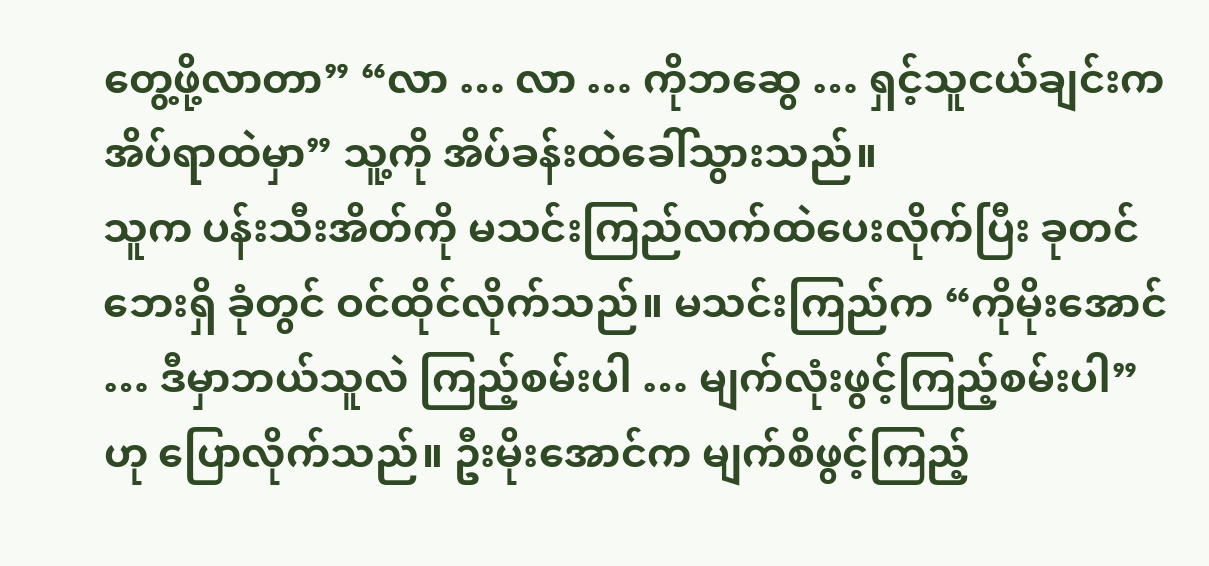တွေ့ဖို့လာတာ” “လာ … လာ … ကိုဘဆွေ … ရှင့်သူငယ်ချင်းက အိပ်ရာထဲမှာ” သူ့ကို အိပ်ခန်းထဲခေါ်သွားသည်။
သူက ပန်းသီးအိတ်ကို မသင်းကြည်လက်ထဲပေးလိုက်ပြီး ခုတင်ဘေးရှိ ခုံတွင် ဝင်ထိုင်လိုက်သည်။ မသင်းကြည်က “ကိုမိုးအောင် … ဒီမှာဘယ်သူလဲ ကြည့်စမ်းပါ … မျက်လုံးဖွင့်ကြည့်စမ်းပါ” ဟု ပြောလိုက်သည်။ ဦးမိုးအောင်က မျက်စိဖွင့်ကြည့်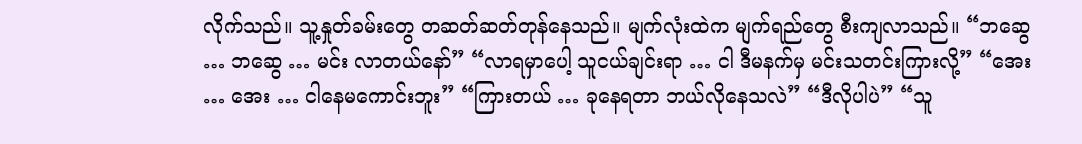လိုက်သည်။ သူ့နှုတ်ခမ်းတွေ တဆတ်ဆတ်တုန်နေသည်။ မျက်လုံးထဲက မျက်ရည်တွေ စီးကျလာသည်။ “ဘဆွေ … ဘဆွေ … မင်း လာတယ်နော်” “လာရမှာပေါ့ သူငယ်ချင်းရာ … ငါ ဒီမနက်မှ မင်းသတင်းကြားလို့” “အေး … အေး … ငါနေမကောင်းဘူး” “ကြားတယ် … ခုနေရတာ ဘယ်လိုနေသလဲ” “ဒီလိုပါပဲ” “သူ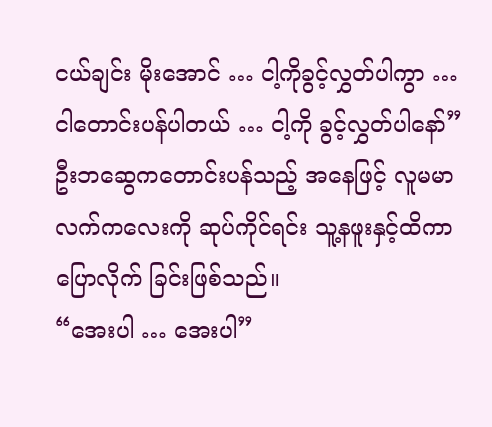ငယ်ချင်း မိုးအောင် … ငါ့ကိုခွင့်လွှတ်ပါကွာ … ငါတောင်းပန်ပါတယ် … ငါ့ကို ခွင့်လွှတ်ပါနော်” ဦးဘဆွေကတောင်းပန်သည့် အနေဖြင့် လူမမာလက်ကလေးကို ဆုပ်ကိုင်ရင်း သူ့နဖူးနှင့်ထိကာ ပြောလိုက် ခြင်းဖြစ်သည်။
“အေးပါ … အေးပါ”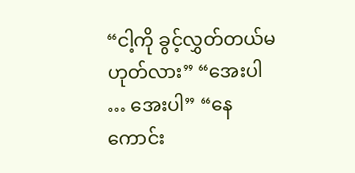“ငါ့ကို ခွင့်လွှတ်တယ်မဟုတ်လား” “အေးပါ … အေးပါ” “နေကောင်း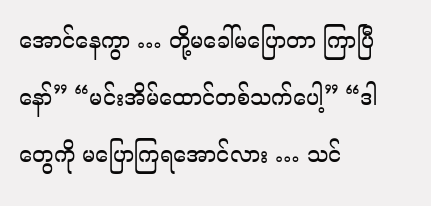အောင်နေကွာ … တို့မခေါ်မပြောတာ ကြာပြီနော်” “မင်းအိမ်ထောင်တစ်သက်ပေါ့” “ဒါတွေကို မပြောကြရအောင်လား … သင်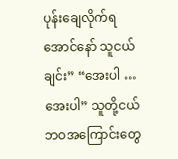ပုန်းချေလိုက်ရအောင်နော် သူငယ်ချင်း” “အေးပါ … အေးပါ” သူတို့ငယ်ဘဝအကြောင်းတွေ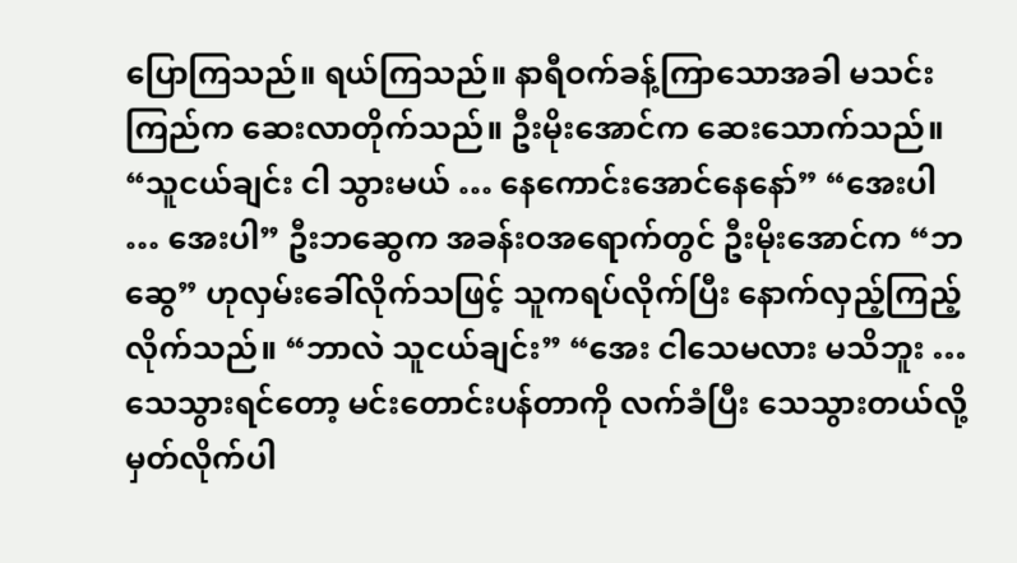ပြောကြသည်။ ရယ်ကြသည်။ နာရီဝက်ခန့်ကြာသောအခါ မသင်းကြည်က ဆေးလာတိုက်သည်။ ဦးမိုးအောင်က ဆေးသောက်သည်။
“သူငယ်ချင်း ငါ သွားမယ် … နေကောင်းအောင်နေနော်” “အေးပါ … အေးပါ” ဦးဘဆွေက အခန်းဝအရောက်တွင် ဦးမိုးအောင်က “ဘဆွေ” ဟုလှမ်းခေါ်လိုက်သဖြင့် သူကရပ်လိုက်ပြီး နောက်လှည့်ကြည့်လိုက်သည်။ “ဘာလဲ သူငယ်ချင်း” “အေး ငါသေမလား မသိဘူး … သေသွားရင်တော့ မင်းတောင်းပန်တာကို လက်ခံပြီး သေသွားတယ်လို့ မှတ်လိုက်ပါ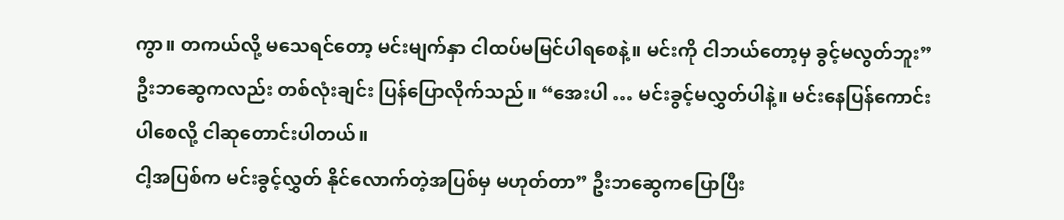ကွာ။ တကယ်လို့ မသေရင်တော့ မင်းမျက်နှာ ငါထပ်မမြင်ပါရစေနဲ့။ မင်းကို ငါဘယ်တော့မှ ခွင့်မလွတ်ဘူး” ဦးဘဆွေကလည်း တစ်လုံးချင်း ပြန်ပြောလိုက်သည်။ “အေးပါ … မင်းခွင့်မလွှတ်ပါနဲ့။ မင်းနေပြန်ကောင်းပါစေလို့ ငါဆုတောင်းပါတယ်။
ငါ့အပြစ်က မင်းခွင့်လွှတ် နိုင်လောက်တဲ့အပြစ်မှ မဟုတ်တာ” ဦးဘဆွေကပြောပြီး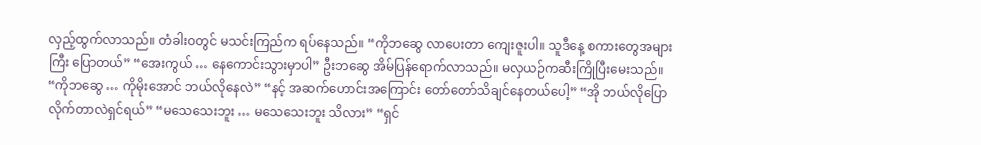လှည့်ထွက်လာသည်။ တံခါးဝတွင် မသင်းကြည်က ရပ်နေသည်။ “ကိုဘဆွေ လာပေးတာ ကျေးဇူးပါ။ သူဒီနေ့ စကားတွေအများကြီး ပြောတယ်” “အေးကွယ် … နေကောင်းသွားမှာပါ” ဦးဘဆွေ အိမ်ပြန်ရောက်လာသည်။ မလှယဉ်ကဆီးကြိုပြီးမေးသည်။ “ကိုဘဆွေ … ကိုမိုးအောင် ဘယ်လိုနေလဲ” “နင့် အဆက်ဟောင်းအကြောင်း တော်တော်သိချင်နေတယ်ပေါ့” “အို ဘယ်လိုပြောလိုက်တာလဲရှင်ရယ်” “မသေသေးဘူး … မသေသေးဘူး သိလား” “ရှင်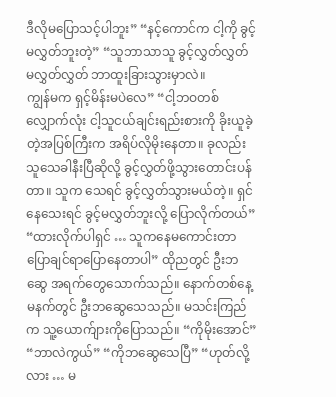ဒီလိုမပြောသင့်ပါဘူး” “နင့်ကောင်က ငါ့ကို ခွင့်မလွှတ်ဘူးတဲ့” “သူဘာသာသူ ခွင့်လွှတ်လွှတ် မလွှတ်လွှတ် ဘာထူးခြားသွားမှာလဲ။
ကျွန်မက ရှင့်မိန်းမပဲလေ” “ငါ့ဘဝတစ်လျှောက်လုံး ငါ့သူငယ်ချင်းရည်းစားကို ခိုးယူခဲ့တဲ့အပြစ်ကြီးက အရိပ်လိုမိုးနေတာ။ ခုလည်း သူသေခါနီးပြီဆိုလို့ ခွင့်လွှတ်ဖို့သွားတောင်းပန်တာ။ သူက သေရင် ခွင့်လွှတ်သွားမယ်တဲ့။ ရှင်နေသေးရင် ခွင့်မလွှတ်ဘူးလို့ ပြောလိုက်တယ်” “ထားလိုက်ပါရှင် … သူကနေမကောင်းတာ ပြောချင်ရာပြောနေတာပါ” ထိုညတွင် ဦးဘဆွေ အရက်တွေသောက်သည်။ နောက်တစ်နေ့မနက်တွင် ဦးဘဆွေသေသည်။ မသင်းကြည်က သူ့ယောက်ျားကိုပြောသည်။ “ကိုမိုးအောင်” “ဘာလဲကွယ်” “ကိုဘဆွေသေပြီ” “ဟုတ်လို့လား … မ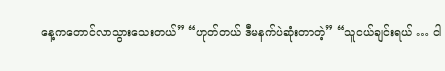နေ့ကတောင်လာသွားသေးတယ်” “ဟုတ်တယ် ဒီမနက်ပဲဆုံးတာတဲ့” “သူငယ်ချင်းရယ် … ငါ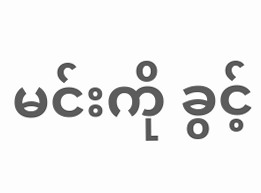မင်းကို ခွင့်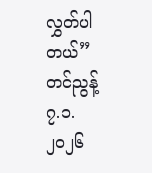လွှတ်ပါတယ်”
တင်ညွန့် ၇.၁.၂၀၂၆